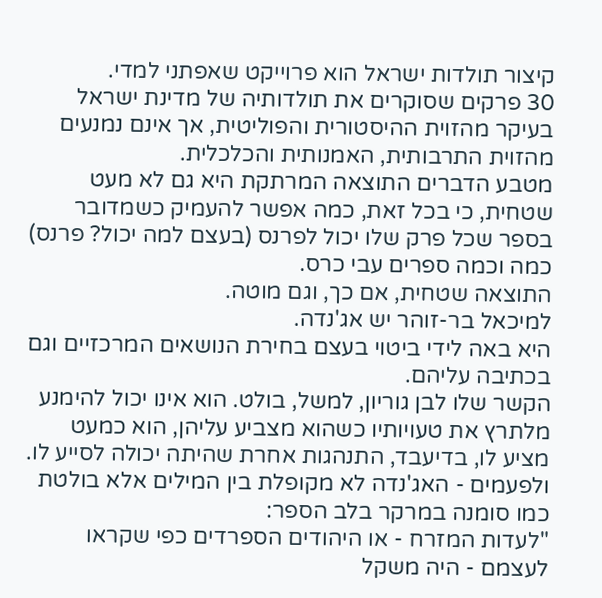קיצור תולדות ישראל הוא פרוייקט שאפתני למדי.
30 פרקים שסוקרים את תולדותיה של מדינת ישראל בעיקר מהזוית ההיסטורית והפוליטית, אך אינם נמנעים מהזוית התרבותית, האמנותית והכלכלית.
מטבע הדברים התוצאה המרתקת היא גם לא מעט שטחית, כי בכל זאת, כמה אפשר להעמיק כשמדובר בספר שכל פרק שלו יכול לפרנס (בעצם למה יכול? פרנס) כמה וכמה ספרים עבי כרס.
התוצאה שטחית, אם כך, וגם מוטה.
למיכאל בר-זוהר יש אג'נדה.
היא באה לידי ביטוי בעצם בחירת הנושאים המרכזיים וגם בכתיבה עליהם.
הקשר שלו לבן גוריון, למשל, בולט. הוא אינו יכול להימנע מלתרץ את טעויותיו כשהוא מצביע עליהן, הוא כמעט מציע לו, בדיעבד, התנהגות אחרת שהיתה יכולה לסייע לו.
ולפעמים - האג'נדה לא מקופלת בין המילים אלא בולטת כמו סומנה במרקר בלב הספר:
"לעדות המזרח - או היהודים הספרדים כפי שקראו לעצמם - היה משקל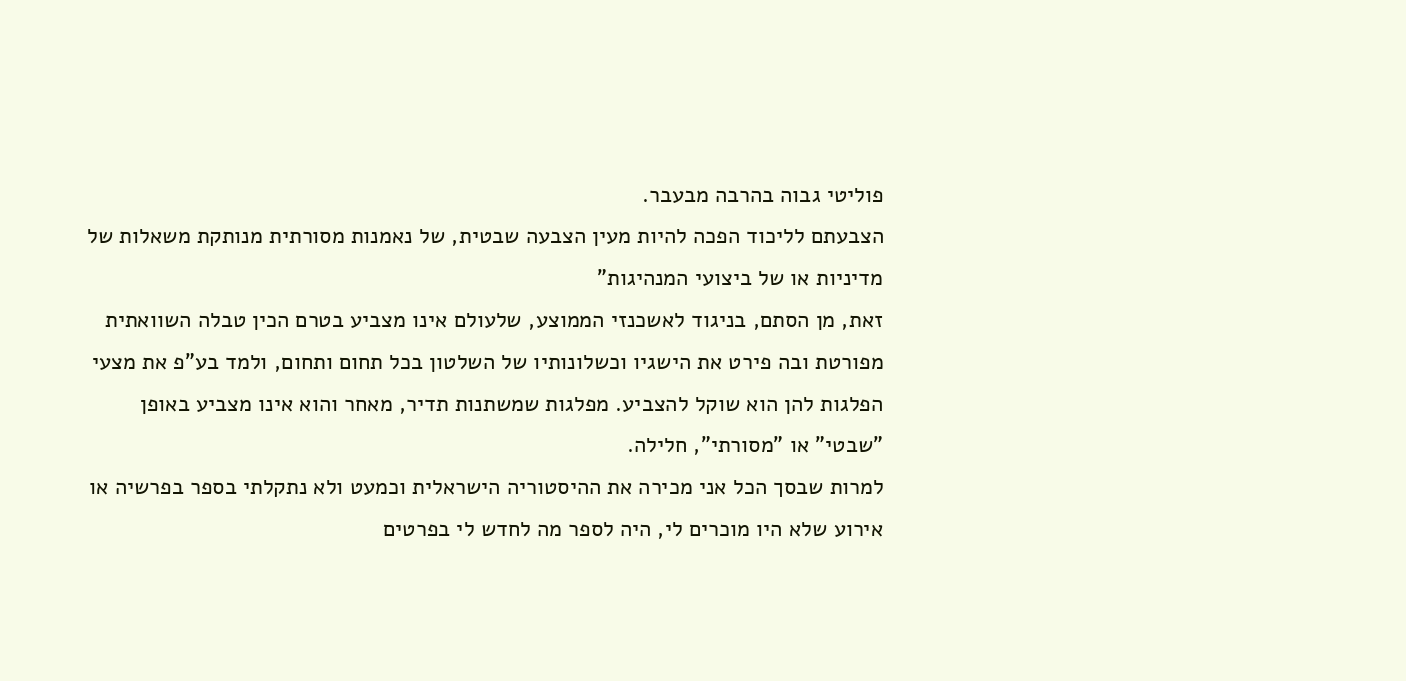פוליטי גבוה בהרבה מבעבר.
הצבעתם לליכוד הפכה להיות מעין הצבעה שבטית, של נאמנות מסורתית מנותקת משאלות של מדיניות או של ביצועי המנהיגות"
זאת, מן הסתם, בניגוד לאשכנזי הממוצע, שלעולם אינו מצביע בטרם הכין טבלה השוואתית מפורטת ובה פירט את הישגיו וכשלונותיו של השלטון בכל תחום ותחום, ולמד בע"פ את מצעי הפלגות להן הוא שוקל להצביע. מפלגות שמשתנות תדיר, מאחר והוא אינו מצביע באופן "שבטי" או "מסורתי", חלילה.
למרות שבסך הכל אני מכירה את ההיסטוריה הישראלית וכמעט ולא נתקלתי בספר בפרשיה או אירוע שלא היו מוכרים לי, היה לספר מה לחדש לי בפרטים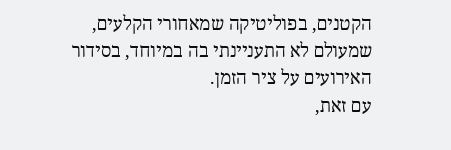הקטנים, בפוליטיקה שמאחורי הקלעים, שמעולם לא התעניינתי בה במיוחד, בסידור האירועים על ציר הזמן.
עם זאת,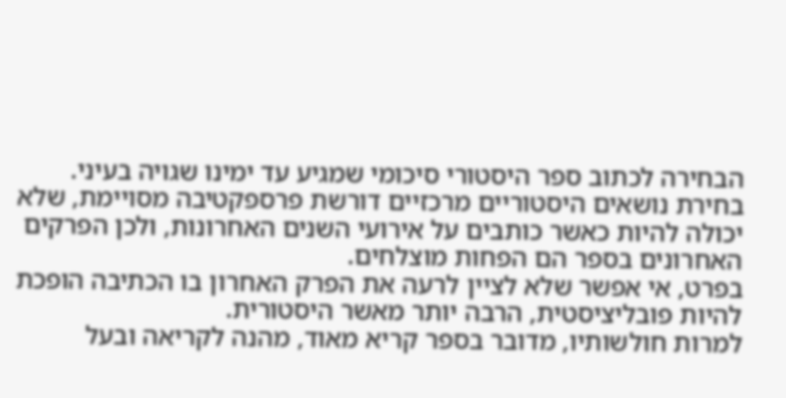הבחירה לכתוב ספר היסטורי סיכומי שמגיע עד ימינו שגויה בעיני. בחירת נושאים היסטוריים מרכזיים דורשת פרספקטיבה מסויימת, שלא יכולה להיות כאשר כותבים על אירועי השנים האחרונות, ולכן הפרקים האחרונים בספר הם הפחות מוצלחים.
בפרט, אי אפשר שלא לציין לרעה את הפרק האחרון בו הכתיבה הופכת להיות פובליציסטית, הרבה יותר מאשר היסטורית.
למרות חולשותיו, מדובר בספר קריא מאוד, מהנה לקריאה ובעל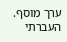ערך מוסף.
העברתי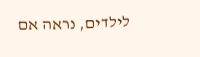לילדים, נראה אם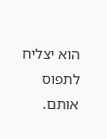הוא יצליח לתפוס אותם.